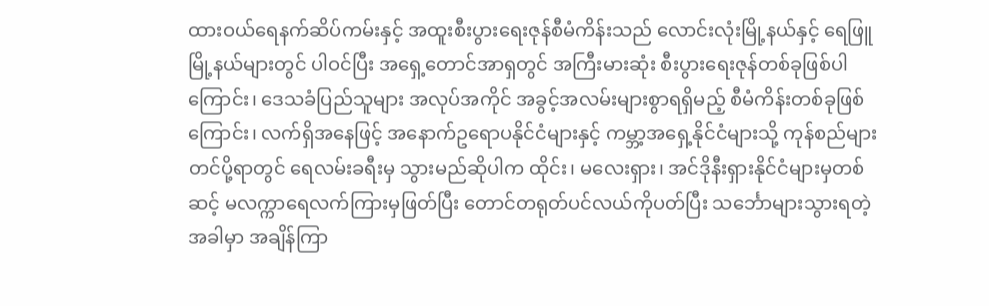ထားဝယ်ရေနက်ဆိပ်ကမ်းနှင့် အထူးစီးပွားရေးဇုန်စီမံကိန်းသည် လောင်းလုံးမြို့နယ်နှင့် ရေဖြူမြို့နယ်များတွင် ပါဝင်ပြီး အရှေ့တောင်အာရှတွင် အကြီးမားဆုံး စီးပွားရေးဇုန်တစ်ခုဖြစ်ပါကြောင်း၊ ဒေသခံပြည်သူများ အလုပ်အကိုင် အခွင့်အလမ်းများစွာရရှိမည့် စီမံကိန်းတစ်ခုဖြစ်ကြောင်း၊ လက်ရှိအနေဖြင့် အနောက်ဥရောပနိုင်ငံများနှင့် ကမ္ဘာ့အရှေ့နိုင်ငံများသို့ ကုန်စည်များတင်ပို့ရာတွင် ရေလမ်းခရီးမှ သွားမည်ဆိုပါက ထိုင်း၊ မလေးရှား၊ အင်ဒိုနီးရှားနိုင်ငံများမှတစ်ဆင့် မလက္ကာရေလက်ကြားမှဖြတ်ပြီး တောင်တရုတ်ပင်လယ်ကိုပတ်ပြီး သင်္ဘောများသွားရတဲ့အခါမှာ အချိန်ကြာ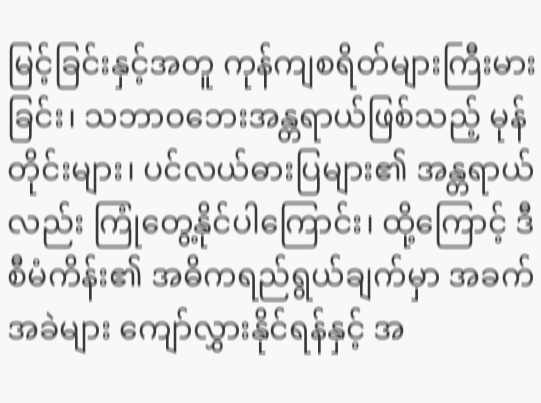မြင့်ခြင်းနှင့်အတူ ကုန်ကျစရိတ်များကြီးမားခြင်း၊ သဘာဝဘေးအန္တရာယ်ဖြစ်သည့် မုန်တိုင်းများ၊ ပင်လယ်ဓားပြများ၏ အန္တရာယ်လည်း ကြုံတွေ့နိုင်ပါကြောင်း၊ ထို့ကြောင့် ဒီစီမံကိန်း၏ အဓိကရည်ရွယ်ချက်မှာ အခက်အခဲများ ကျော်လွှားနိုင်ရန်နှင့် အ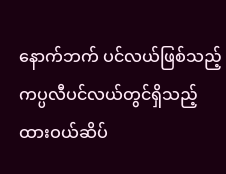နောက်ဘက် ပင်လယ်ဖြစ်သည့် ကပ္ပလီပင်လယ်တွင်ရှိသည့် ထားဝယ်ဆိပ်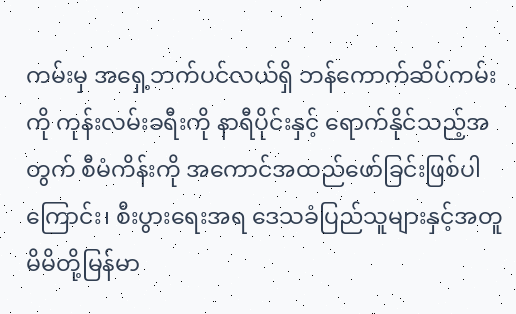ကမ်းမှ အရှေ့ဘက်ပင်လယ်ရှိ ဘန်ကောက်ဆိပ်ကမ်းကို ကုန်းလမ်းခရီးကို နာရီပိုင်းနှင့် ရောက်နိုင်သည့်အတွက် စီမံကိန်းကို အကောင်အထည်ဖော်ခြင်းဖြစ်ပါကြောင်း၊ စီးပွားရေးအရ ဒေသခံပြည်သူများနှင့်အတူ မိမိတို့မြန်မာ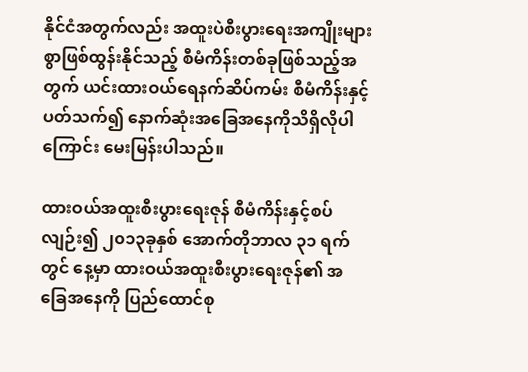နိုင်ငံအတွက်လည်း အထူးပဲစီးပွားရေးအကျိုးများစွာဖြစ်ထွန်းနိုင်သည့် စီမံကိန်းတစ်ခုဖြစ်သည့်အတွက် ယင်းထားဝယ်ရေနက်ဆိပ်ကမ်း စီမံကိန်းနှင့်ပတ်သက်၍ နောက်ဆုံးအခြေအနေကိုသိရှိလိုပါကြောင်း မေးမြန်းပါသည်။

ထားဝယ်အထူးစီးပွားရေးဇုန် စီမံကိန်းနှင့်စပ်လျဉ်း၍ ၂၀၁၃ခုနှစ် အောက်တိုဘာလ ၃၁ ရက်တွင် နေ့မှာ ထားဝယ်အထူးစီးပွားရေးဇုန်၏ အခြေအနေကို ပြည်ထောင်စု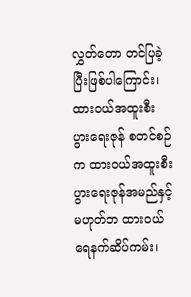လွှတ်တော တင်ပြခဲ့ပြီးဖြစ်ပါကြောင်း၊ ထားဝယ်အထူးစီးပွားရေးဇုန် စတင်စဉ်က ထားဝယ်အထူးစီးပွားရေးဇုန်အမည်နှင့် မဟုတ်ဘ ထားဝယ် ရေနက်ဆိပ်ကမ်း၊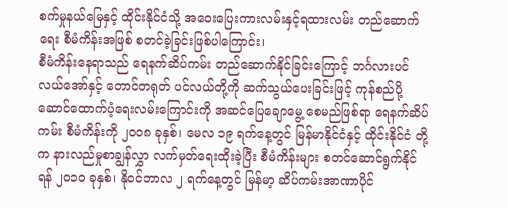စက်မှုနယ်မြေနှင့် ထိုင်းနိုင်ငံသို့ အဝေးပြေးကားလမ်းနှင့်ရထားလမ်း တည်ဆောက်ရေး စီမံကိန်းအဖြစ် စတင်ခဲ့ခြင်းဖြစ်ပါကြောင်း၊
စီမံကိန်းနေရာသည် ရေနက်ဆိပ်ကမ်း တည်ဆောက်နိုင်ခြင်းကြောင့် ဘင်္ဂလားပင်လယ်အော်နှင့် တောင်တရုတ် ပင်လယ်တို့ကို ဆက်သွယ်ပေးခြင်းဖြင့် ကုန်စည်ပို့ဆောင်ထောက်ပံ့ရေးလမ်းကြောင်းကို အဆင်ပြေချောမွေ့ စေမည်ဖြစ်ရာ ရေနက်ဆိပ်ကမ်း စီမံကိန်းကို ၂၀၀၈ ခုနှစ်၊ မေလ ၁၉ ရက်နေ့တွင် မြန်မာနိုင်ငံနှင့် ထိုင်းနိုင်ငံ တို့က နားလည်မှုစာချွန်လွှာ လက်မှတ်ရေးထိုးခဲ့ပြီး စီမံကိန်းများ စတင်ဆောင်ရွက်နိုင်ရန် ၂၀၁၀ ခုနှစ်၊ နိုဝင်ဘာလ ၂ ရက်နေ့တွင် မြန်မာ့ ဆိပ်ကမ်းအာဏာပိုင်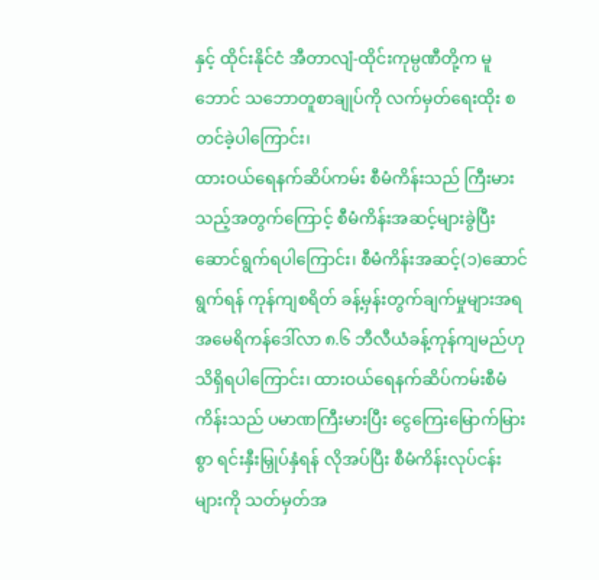နှင့် ထိုင်းနိုင်ငံ အီတာလျံ-ထိုင်းကုမ္ပဏီတို့က မူဘောင် သဘောတူစာချုပ်ကို လက်မှတ်ရေးထိုး စတင်ခဲ့ပါကြောင်း၊
ထားဝယ်ရေနက်ဆိပ်ကမ်း စီမံကိန်းသည် ကြီးမားသည့်အတွက်ကြောင့် စီမံကိန်းအဆင့်များခွဲပြီး ဆောင်ရွက်ရပါကြောင်း၊ စီမံကိန်းအဆင့်(၁)ဆောင်ရွက်ရန် ကုန်ကျစရိတ် ခန့်မှန်းတွက်ချက်မှုများအရ အမေရိကန်ဒေါ်လာ ၈.၆ ဘီလီယံခန့်ကုန်ကျမည်ဟု သိရှိရပါကြောင်း၊ ထားဝယ်ရေနက်ဆိပ်ကမ်းစီမံကိန်းသည် ပမာဏကြီးမားပြီး ငွေကြေးမြောက်မြားစွာ ရင်းနှီးမြှုပ်နှံရန် လိုအပ်ပြီး စီမံကိန်းလုပ်ငန်း များကို သတ်မှတ်အ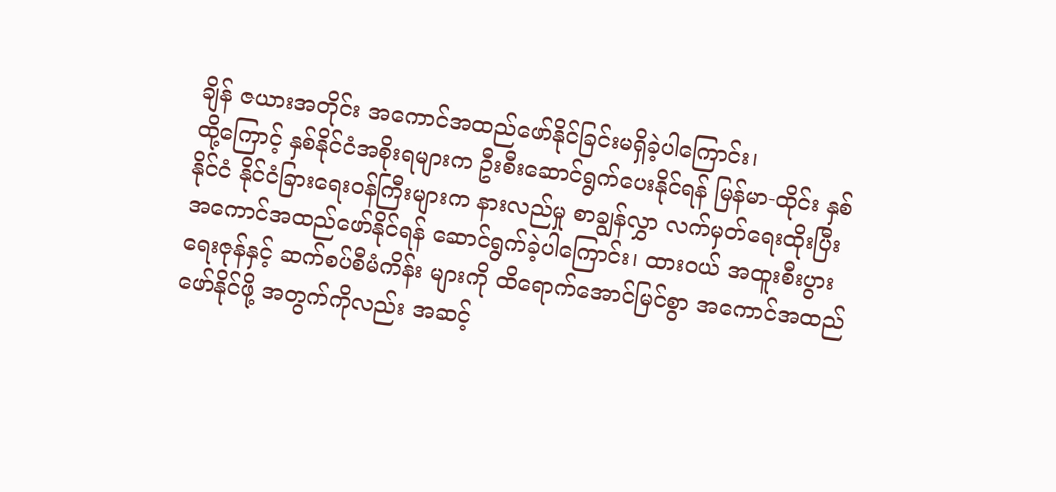ချိန် ဇယားအတိုင်း အကောင်အထည်ဖော်နိုင်ခြင်းမရှိခဲ့ပါကြောင်း၊
ထို့ကြောင့် နှစ်နိုင်ငံအစိုးရများက ဦးစီးဆောင်ရွက်ပေးနိုင်ရန် မြန်မာ-ထိုင်း နှစ်နိုင်ငံ နိုင်ငံခြားရေးဝန်ကြီးများက နားလည်မှု စာချွန်လွှာ လက်မှတ်ရေးထိုးပြီး အကောင်အထည်ဖော်နိုင်ရန် ဆောင်ရွက်ခဲ့ပါကြောင်း၊ ထားဝယ် အထူးစီးပွားရေးဇုန်နှင့် ဆက်စပ်စီမံကိန်း များကို ထိရောက်အောင်မြင်စွာ အကောင်အထည်ဖော်နိုင်ဖို့ အတွက်ကိုလည်း အဆင့်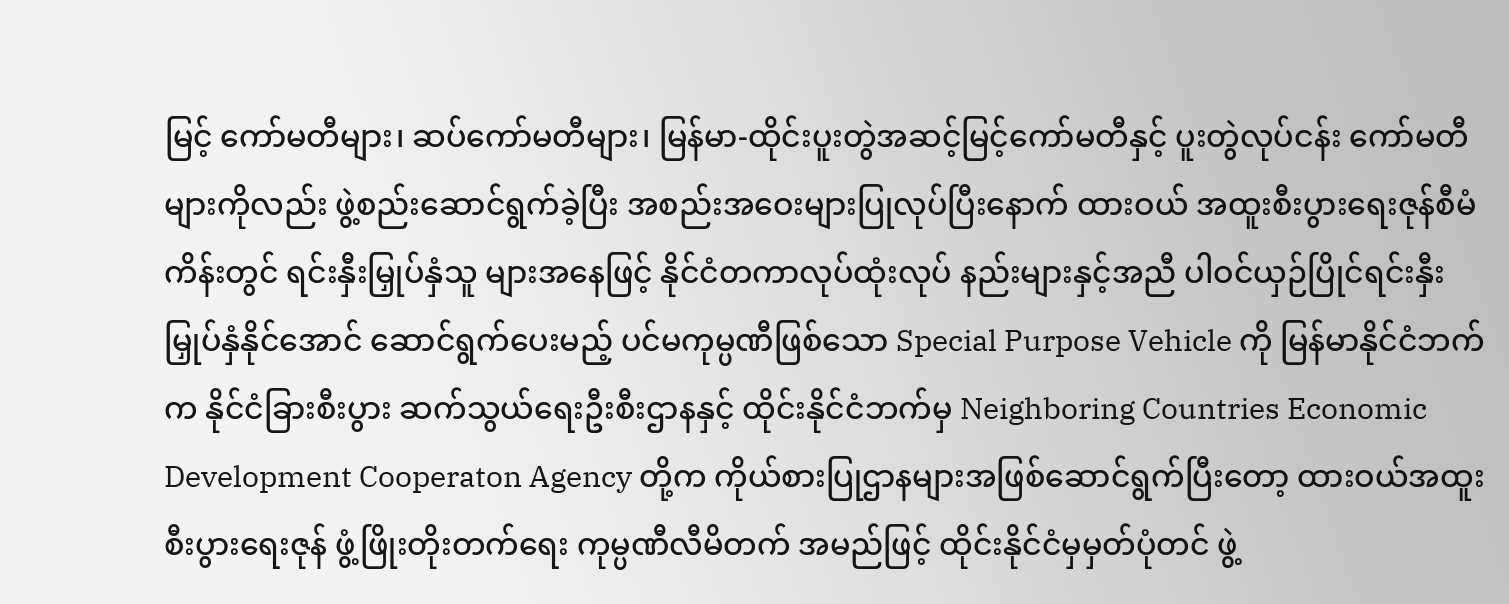မြင့် ကော်မတီများ၊ ဆပ်ကော်မတီများ၊ မြန်မာ-ထိုင်းပူးတွဲအဆင့်မြင့်ကော်မတီနှင့် ပူးတွဲလုပ်ငန်း ကော်မတီများကိုလည်း ဖွဲ့စည်းဆောင်ရွက်ခဲ့ပြီး အစည်းအဝေးများပြုလုပ်ပြီးနောက် ထားဝယ် အထူးစီးပွားရေးဇုန်စီမံကိန်းတွင် ရင်းနှီးမြှုပ်နှံသူ များအနေဖြင့် နိုင်ငံတကာလုပ်ထုံးလုပ် နည်းများနှင့်အညီ ပါဝင်ယှဉ်ပြိုင်ရင်းနှီးမြှုပ်နှံနိုင်အောင် ဆောင်ရွက်ပေးမည့် ပင်မကုမ္ပဏီဖြစ်သော Special Purpose Vehicle ကို မြန်မာနိုင်ငံဘက်က နိုင်ငံခြားစီးပွား ဆက်သွယ်ရေးဦးစီးဌာနနှင့် ထိုင်းနိုင်ငံဘက်မှ Neighboring Countries Economic Development Cooperaton Agency တို့က ကိုယ်စားပြုဌာနများအဖြစ်ဆောင်ရွက်ပြီးတော့ ထားဝယ်အထူးစီးပွားရေးဇုန် ဖွံ့ဖြိုးတိုးတက်ရေး ကုမ္ပဏီလီမိတက် အမည်ဖြင့် ထိုင်းနိုင်ငံမှမှတ်ပုံတင် ဖွဲ့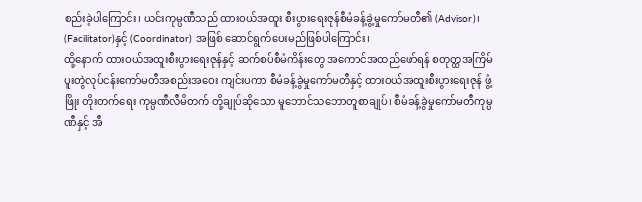စည်းခဲ့ပါကြောင်း၊ ယင်းကုမ္ပဏီသည် ထားဝယ်အထူး စီးပွားရေးဇုန်စီမံခန့်ခွဲ့မှုကော်မတီ၏ (Advisor)၊ (Facilitator)နှင့် (Coordinator) အဖြစ် ဆောင်ရွက်ပေးမည်ဖြစ်ပါကြောင်း၊
ထို့နောက် ထားဝယ်အထူးစီးပွားရေးဇုန်နှင့် ဆက်စပ်စီမံကိန်းတွေ အကောင်အထည်ဖော်ရန် စတုတ္ထအကြိမ် ပူးတွဲလုပ်ငန်းကော်မတီအစည်းအဝေး ကျင်းပကာ စီမံခန့်ခွဲမှုကော်မတီနှင့် ထားဝယ်အထူးစီးပွားရေးဇုန် ဖွံ့ဖြိုး တိုးတက်ရေး ကုမ္ပဏီလီမိတက် တို့ချုပ်ဆိုသော မူဘောင်သဘောတူစာချုပ်၊ စီမံခန့်ခွဲမှုကော်မတီကုမ္ပဏီနှင့် အီ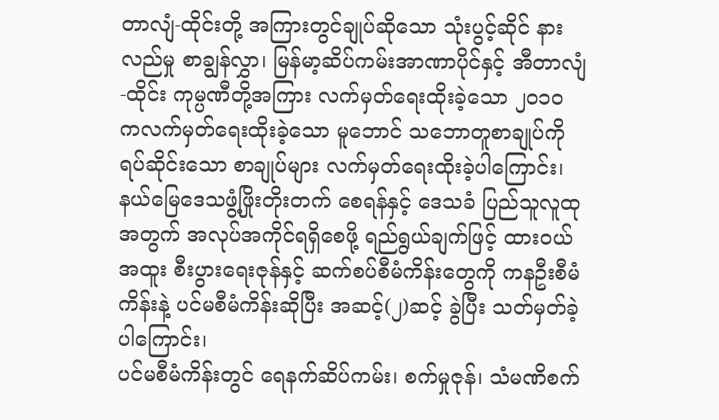တာလျံ-ထိုင်းတို့ အကြားတွင်ချုပ်ဆိုသော သုံးပွင့်ဆိုင် နားလည်မှု စာချွန်လွှာ၊ မြန်မာ့ဆိပ်ကမ်းအာဏာပိုင်နှင့် အီတာလျံ-ထိုင်း ကုမ္ပဏီတို့အကြား လက်မှတ်ရေးထိုးခဲ့သော ၂၀၁၀ ကလက်မှတ်ရေးထိုးခဲ့သော မူဘောင် သဘောတူစာချုပ်ကို ရပ်ဆိုင်းသော စာချုပ်များ လက်မှတ်ရေးထိုးခဲ့ပါကြောင်း၊ နယ်မြေဒေသဖွံ့ဖြိုးတိုးတက် စေရန်နှင့် ဒေသခံ ပြည်သူလူထုအတွက် အလုပ်အကိုင်ရရှိစေဖို့ ရည်ရွယ်ချက်ဖြင့် ထားဝယ်အထူး စီးပွားရေးဇုန်နှင့် ဆက်စပ်စီမံကိန်းတွေကို ကနဦးစီမံကိန်းနဲ့ ပင်မစီမံကိန်းဆိုပြီး အဆင့်(၂)ဆင့် ခွဲပြီး သတ်မှတ်ခဲ့ပါကြောင်း၊
ပင်မစီမံကိန်းတွင် ရေနက်ဆိပ်ကမ်း၊ စက်မှုဇုန်၊ သံမဏိစက်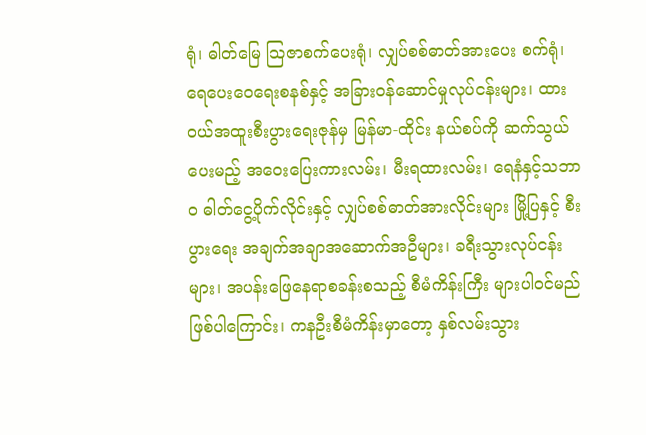ရုံ၊ ဓါတ်မြေ သြဇာစက်ပေးရုံ၊ လျှပ်စစ်ဓာတ်အားပေး စက်ရုံ၊ ရေပေးဝေရေးစနစ်နှင့် အခြားဝန်ဆောင်မှုလုပ်ငန်းများ၊ ထားဝယ်အထူးစီးပွားရေးဇုန်မှ မြန်မာ-ထိုင်း နယ်စပ်ကို ဆက်သွယ်ပေးမည့် အဝေးပြေးကားလမ်း၊ မီးရထားလမ်း၊ ရေနံနှင့်သဘာဝ ဓါတ်ငွေ့ပိုက်လိုင်းနှင့် လျှပ်စစ်ဓာတ်အားလိုင်းများ မြို့ပြနှင့် စီးပွားရေး အချက်အချာအဆောက်အဦများ၊ ခရီးသွားလုပ်ငန်းများ၊ အပန်းဖြေနေရာစခန်းစသည့် စီမံကိန်းကြီး များပါဝင်မည်ဖြစ်ပါကြောင်း၊ ကနဦးစီမံကိန်းမှာတော့ နှစ်လမ်းသွား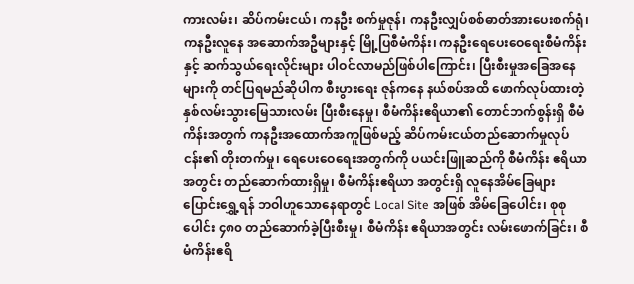ကားလမ်း၊ ဆိပ်ကမ်းငယ်၊ ကနဦး စက်မှုဇုန်၊ ကနဦးလျှပ်စစ်ဓာတ်အားပေးစက်ရုံ၊ ကနဦးလူနေ အဆောက်အဦများနှင့် မြို့ပြစီမံကိန်း၊ ကနဦးရေပေးဝေရေးစီမံကိန်းနှင့် ဆက်သွယ်ရေးလိုင်းများ ပါဝင်လာမည်ဖြစ်ပါကြောင်း၊ ပြီးစီးမှုအခြေအနေများကို တင်ပြရမည်ဆိုပါက စီးပွားရေး ဇုန်ကနေ နယ်စပ်အထိ ဖောက်လုပ်ထားတဲ့ နှစ်လမ်းသွားမြေသားလမ်း ပြီးစီးနေမှု၊ စီမံကိန်းဧရိယာ၏ တောင်ဘက်စွန်းရှိ စီမံကိန်းအတွက် ကနဦးအထောက်အကူဖြစ်မည့် ဆိပ်ကမ်းငယ်တည်ဆောက်မှုလုပ်ငန်း၏ တိုးတက်မှု၊ ရေပေးဝေရေးအတွက်ကို ပယင်းဖြူဆည်ကို စီမံကိန်း ဧရိယာအတွင်း တည်ဆောက်ထားရှိမှု၊ စီမံကိန်းဧရိယာ အတွင်းရှိ လူနေအိမ်ခြေများ ပြောင်းရွှေ့ရန် ဘဝါဟူသောနေရာတွင် Local Site အဖြစ် အိမ်ခြေပေါင်း၊ စုစုပေါင်း ၄၈၀ တည်ဆောက်ခဲ့ပြီးစီးမှု၊ စီမံကိန်း ဧရိယာအတွင်း လမ်းဖောက်ခြင်း၊ စီမံကိန်းဧရိ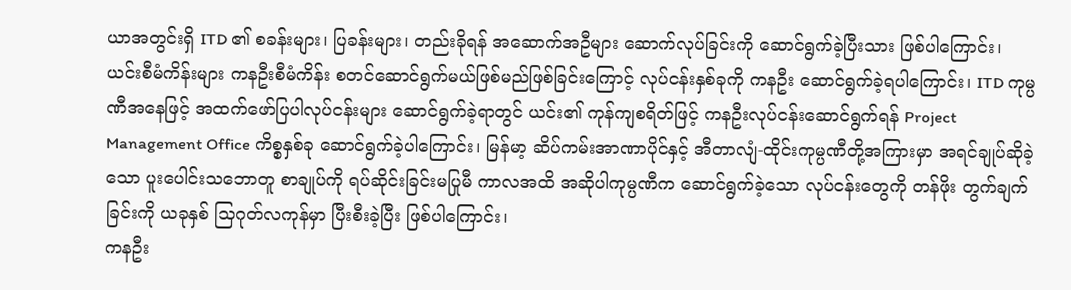ယာအတွင်းရှိ ITD ၏ စခန်းများ၊ ပြခန်းများ၊ တည်းခိုရန် အဆောက်အဦများ ဆောက်လုပ်ခြင်းကို ဆောင်ရွက်ခဲ့ပြီးသား ဖြစ်ပါကြောင်း၊
ယင်းစီမံကိန်းများ ကနဦးစီမံကိန်း စတင်ဆောင်ရွက်မယ်ဖြစ်မည်ဖြစ်ခြင်းကြောင့် လုပ်ငန်းနှစ်ခုကို ကနဦး ဆောင်ရွက်ခဲ့ရပါကြောင်း၊ ITD ကုမ္ပဏီအနေဖြင့် အထက်ဖော်ပြပါလုပ်ငန်းများ ဆောင်ရွက်ခဲ့ရာတွင် ယင်း၏ ကုန်ကျစရိတ်ဖြင့် ကနဦးလုပ်ငန်းဆောင်ရွက်ရန် Project Management Office ကိစ္စနှစ်ခု ဆောင်ရွက်ခဲ့ပါကြောင်း၊ မြန်မာ့ ဆိပ်ကမ်းအာဏာပိုင်နှင့် အီတာလျံ-ထိုင်းကုမ္ပဏီတို့အကြားမှာ အရင်ချုပ်ဆိုခဲ့သော ပူးပေါင်းသဘောတူ စာချုပ်ကို ရပ်ဆိုင်းခြင်းမပြုမီ ကာလအထိ အဆိုပါကုမ္ပဏီက ဆောင်ရွက်ခဲ့သော လုပ်ငန်းတွေကို တန်ဖိုး တွက်ချက်ခြင်းကို ယခုနှစ် သြဂုတ်လကုန်မှာ ပြီးစီးခဲ့ပြီး ဖြစ်ပါကြောင်း၊
ကနဦး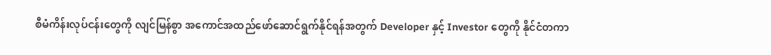စီမံကိန်းလုပ်ငန်းတွေကို လျင်မြန်စွာ အကောင်အထည်ဖော်ဆောင်ရွက်နိုင်ရန်အတွက် Developer နှင့် Investor တွေကို နိုင်ငံတကာ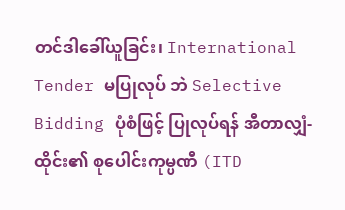တင်ဒါခေါ်ယူခြင်း၊ International Tender မပြုလုပ် ဘဲ Selective Bidding ပုံစံဖြင့် ပြုလုပ်ရန် အီတာလျှံ-ထိုင်း၏ စုပေါင်းကုမ္ပဏီ (ITD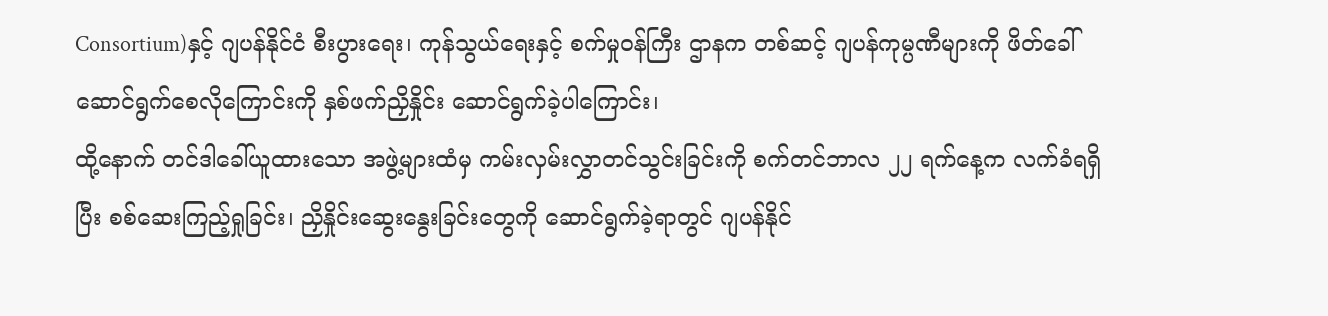Consortium)နှင့် ဂျပန်နိုင်ငံ စီးပွားရေး၊ ကုန်သွယ်ရေးနှင့် စက်မှုဝန်ကြီး ဌာနက တစ်ဆင့် ဂျပန်ကုမ္ပဏီများကို ဖိတ်ခေါ်ဆောင်ရွက်စေလိုကြောင်းကို နှစ်ဖက်ညှိနှိုင်း ဆောင်ရွက်ခဲ့ပါကြောင်း၊
ထို့နောက် တင်ဒါခေါ်ယူထားသော အဖွဲ့များထံမှ ကမ်းလှမ်းလွှာတင်သွင်းခြင်းကို စက်တင်ဘာလ ၂၂ ရက်နေ့က လက်ခံရရှိပြီး စစ်ဆေးကြည့်ရှုခြင်း၊ ညှိနှိုင်းဆွေးနွေးခြင်းတွေကို ဆောင်ရွက်ခဲ့ရာတွင် ဂျပန်နိုင်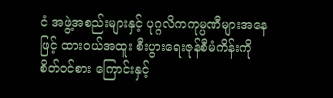ငံ အဖွဲ့အစည်းများနှင့် ပုဂ္ဂလိကကုမ္ပဏီများအနေဖြင့် ထားဝယ်အထူး စီးပွားရေးဇုန်စီမံကိန်းကို စိတ်ဝင်စား ကြောင်းနှင့်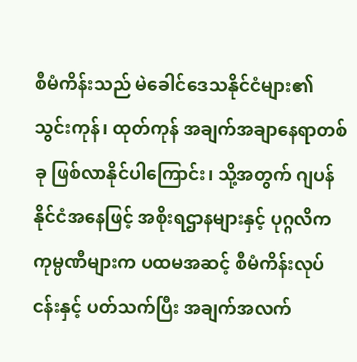စီမံကိန်းသည် မဲခေါင်ဒေသနိုင်ငံများ၏ သွင်းကုန်၊ ထုတ်ကုန် အချက်အချာနေရာတစ်ခု ဖြစ်လာနိုင်ပါကြောင်း၊ သို့အတွက် ဂျပန် နိုင်ငံအနေဖြင့် အစိုးရဌာနများနှင့် ပုဂ္ဂလိကကုမ္ပဏီများက ပထမအဆင့် စီမံကိန်းလုပ်ငန်းနှင့် ပတ်သက်ပြီး အချက်အလက်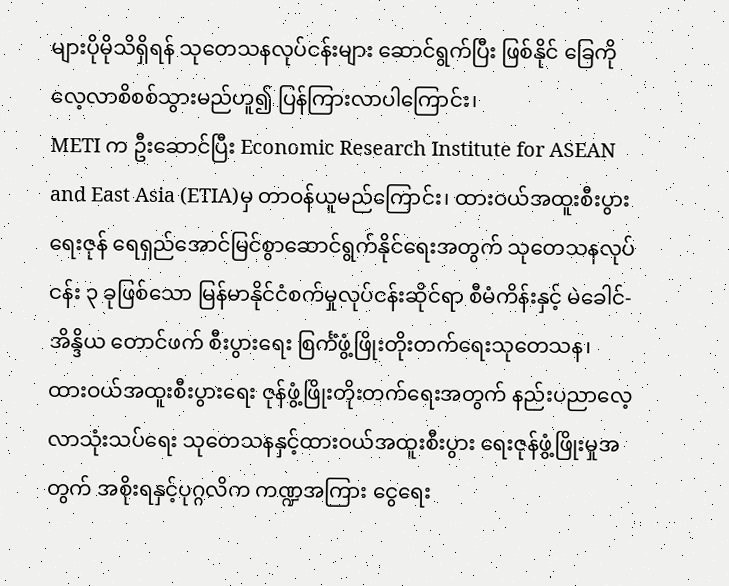များပိုမိုသိရှိရန် သုတေသနလုပ်ငန်းများ ဆောင်ရွက်ပြီး ဖြစ်နိုင် ခြေကို လေ့လာစိစစ်သွားမည်ဟူ၍ ပြန်ကြားလာပါကြောင်း၊
METI က ဦးဆောင်ပြီး Economic Research Institute for ASEAN and East Asia (ETIA)မှ တာဝန်ယူမည်ကြောင်း၊ ထားဝယ်အထူးစီးပွားရေးဇုန် ရေရှည်အောင်မြင်စွာဆောင်ရွက်နိုင်ရေးအတွက် သုတေသနလုပ်ငန်း ၃ ခုဖြစ်သော မြန်မာနိုင်ငံစက်မှုလုပ်ငန်းဆိုင်ရာ စီမံကိန်းနှင့် မဲခေါင်-အိန္ဒိယ တောင်ဖက် စီးပွားရေး စြင်္ကံဖွံ့ဖြိုးတိုးတက်ရေးသုတေသန၊ ထားဝယ်အထူးစီးပွားရေး ဇုန်ဖွံ့ဖြိုးတိုးတက်ရေးအတွက် နည်းပညာလေ့လာသုံးသပ်ရေး သုတေသနနှင့်ထားဝယ်အထူးစီးပွား ရေးဇုန်ဖွံ့ဖြိုးမှုအတွက် အစိုးရနှင့်ပုဂ္ဂလိက ကဏ္ဍအကြား ငွေရေး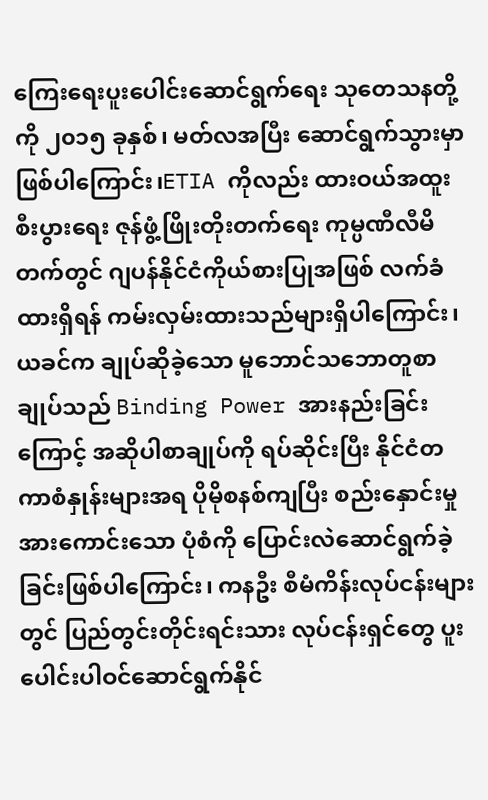ကြေးရေးပူးပေါင်းဆောင်ရွက်ရေး သုတေသနတို့ကို ၂၀၁၅ ခုနှစ်၊ မတ်လအပြီး ဆောင်ရွက်သွားမှာ ဖြစ်ပါကြောင်း၊ETIA ကိုလည်း ထားဝယ်အထူးစီးပွားရေး ဇုန်ဖွံ့ဖြိုးတိုးတက်ရေး ကုမ္ပဏီလီမိတက်တွင် ဂျပန်နိုင်ငံကိုယ်စားပြုအဖြစ် လက်ခံထားရှိရန် ကမ်းလှမ်းထားသည်များရှိပါကြောင်း၊
ယခင်က ချုပ်ဆိုခဲ့သော မူဘောင်သဘောတူစာချုပ်သည် Binding Power အားနည်းခြင်းကြောင့် အဆိုပါစာချုပ်ကို ရပ်ဆိုင်းပြီး နိုင်ငံတကာစံနှုန်းများအရ ပိုမိုစနစ်ကျပြီး စည်းနှောင်းမှုအားကောင်းသော ပုံစံကို ပြောင်းလဲဆောင်ရွက်ခဲ့ခြင်းဖြစ်ပါကြောင်း၊ ကနဦး စီမံကိန်းလုပ်ငန်းများတွင် ပြည်တွင်းတိုင်းရင်းသား လုပ်ငန်းရှင်တွေ ပူးပေါင်းပါဝင်ဆောင်ရွက်နိုင်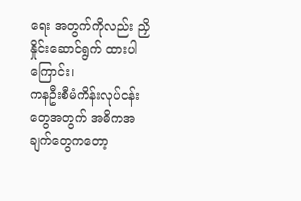ရေး အတွက်ကိုလည်း ညှိနှိုင်းဆောင်ရွက် ထားပါကြောင်း၊
ကနဦးစီမံကိန်းလုပ်ငန်းတွေအတွက် အဓိကအချက်တွေကတော့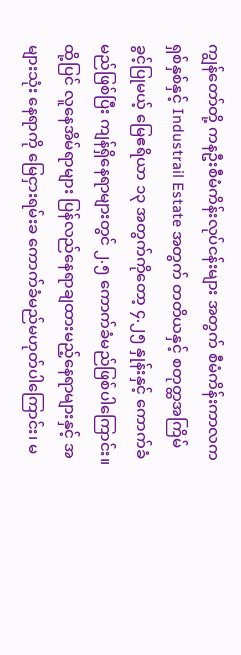ကျွန်တော်တို့ ကနဦးစီမံကိန်းလုပ်ငန်းများ အတွက် စီမံကိန်းကာလက ရှစ်နှစ်နှင့် Industrail Estate အတွက် တတိယနှင့် စတုတ္ထအကြိမ် ခွင့်ပြုမယ့် မြေဧရိယာ ၁၃ အတွက်ကိုတော့ ၄.၂၅ နှုန်းနှင့် ကောက်ခံမည်ဖြစ်ပြီး ကျန်ရှိနေရာများတွင် ၂.၅ ကောက်ခံမည်ဖြစ်ပါကြောင်း။ ထို့ပြင် လူနေအိမ်ရာများ ပြန်လည်နေရာချထားမည့်နေရာများနှင့် အများသုံး နေရာကို မြေငှားရမ်းခ ကောက်ခံမည်မဟုတ်ပါကြောင်း၊ မ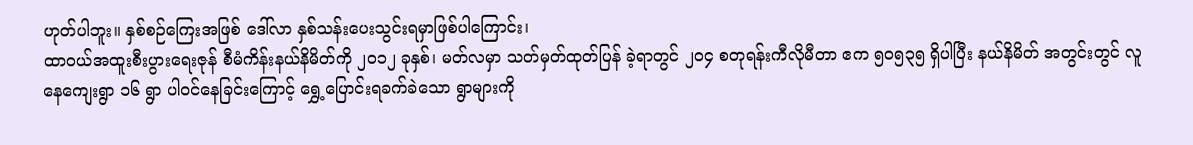ဟုတ်ပါဘူး။ နှစ်စဉ်ကြေးအဖြစ် ဒေါ်လာ နှစ်သန်းပေးသွင်းရမှာဖြစ်ပါကြောင်း၊
ထာဝယ်အထူးစီးပွားရေးဇုန် စီမံကိန်းနယ်နိမိတ်ကို ၂၀၁၂ ခုနှစ်၊ မတ်လမှာ သတ်မှတ်ထုတ်ပြန် ခဲ့ရာတွင် ၂၀၄ စတုရန်းကီလိုမီတာ ဧက ၅၀၅၃၅ ရှိပါပြီး နယ်နိမိတ် အတွင်းတွင် လူနေကျေးရွာ ၁၆ ရွာ ပါဝင်နေခြင်းကြောင့် ရွှေ့ပြောင်းရခက်ခဲသော ရွာများကို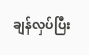ချန်လှပ်ပြီး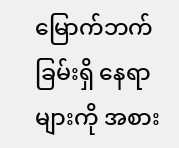မြောက်ဘက်ခြမ်းရှိ နေရာများကို အစား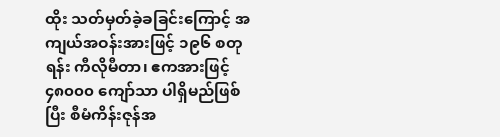ထိုး သတ်မှတ်ခဲ့ခခြင်းကြောင့် အကျယ်အဝန်းအားဖြင့် ၁၉၆ စတုရန်း ကီလိုမီတာ၊ ဧကအားဖြင့် ၄၈၀၀၀ ကျော်သာ ပါရှိမည်ဖြစ်ပြီး စီမံကိန်းဇုန်အ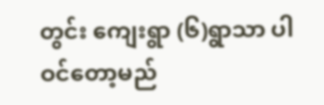တွင်း ကျေးရွာ (၆)ရွာသာ ပါဝင်တော့မည်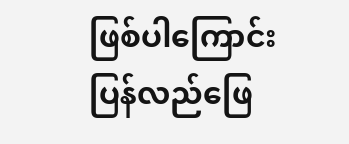ဖြစ်ပါကြောင်း ပြန်လည်ဖြေ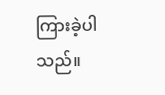ကြားခဲ့ပါသည်။